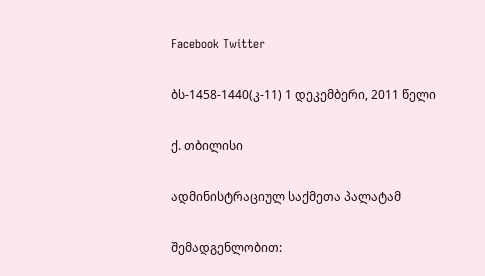Facebook Twitter

ბს-1458-1440(კ-11) 1 დეკემბერი, 2011 წელი

ქ. თბილისი

ადმინისტრაციულ საქმეთა პალატამ

შემადგენლობით: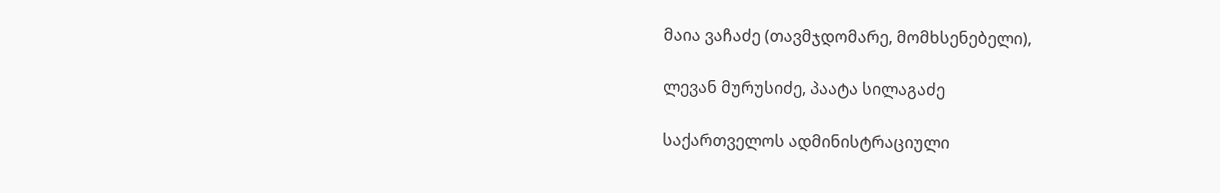მაია ვაჩაძე (თავმჯდომარე, მომხსენებელი),

ლევან მურუსიძე, პაატა სილაგაძე

საქართველოს ადმინისტრაციული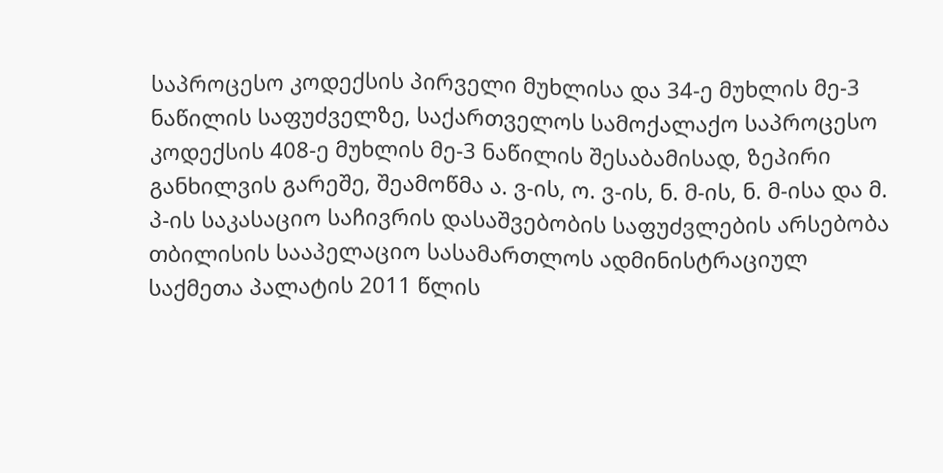საპროცესო კოდექსის პირველი მუხლისა და 34-ე მუხლის მე-3 ნაწილის საფუძველზე, საქართველოს სამოქალაქო საპროცესო კოდექსის 408-ე მუხლის მე-3 ნაწილის შესაბამისად, ზეპირი განხილვის გარეშე, შეამოწმა ა. ვ-ის, ო. ვ-ის, ნ. მ-ის, ნ. მ-ისა და მ. პ-ის საკასაციო საჩივრის დასაშვებობის საფუძვლების არსებობა თბილისის სააპელაციო სასამართლოს ადმინისტრაციულ საქმეთა პალატის 2011 წლის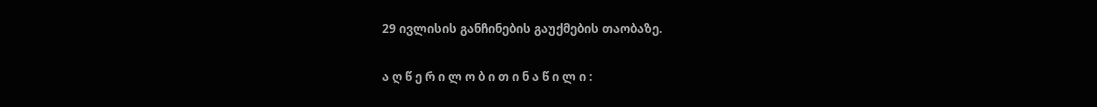29 ივლისის განჩინების გაუქმების თაობაზე.

ა ღ წ ე რ ი ლ ო ბ ი თ ი ნ ა წ ი ლ ი :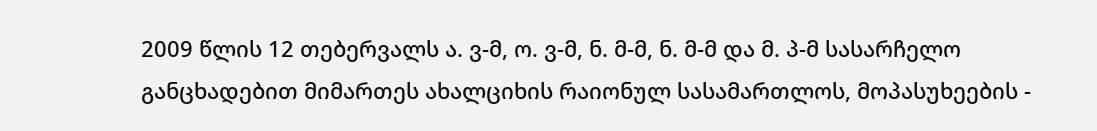2009 წლის 12 თებერვალს ა. ვ-მ, ო. ვ-მ, ნ. მ-მ, ნ. მ-მ და მ. პ-მ სასარჩელო განცხადებით მიმართეს ახალციხის რაიონულ სასამართლოს, მოპასუხეების -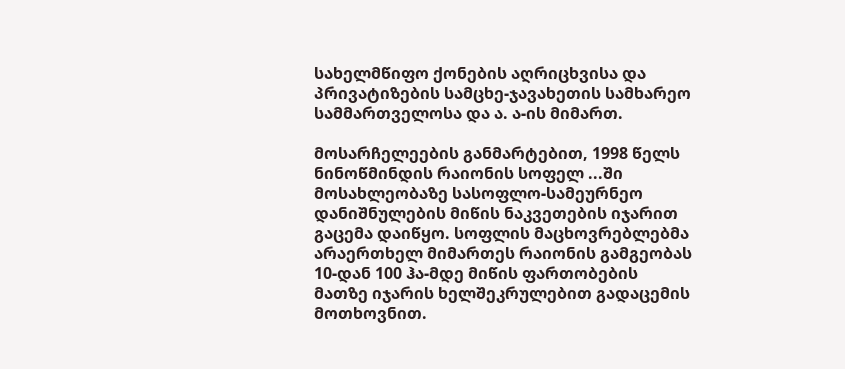სახელმწიფო ქონების აღრიცხვისა და პრივატიზების სამცხე-ჯავახეთის სამხარეო სამმართველოსა და ა. ა-ის მიმართ.

მოსარჩელეების განმარტებით, 1998 წელს ნინოწმინდის რაიონის სოფელ ...ში მოსახლეობაზე სასოფლო-სამეურნეო დანიშნულების მიწის ნაკვეთების იჯარით გაცემა დაიწყო. სოფლის მაცხოვრებლებმა არაერთხელ მიმართეს რაიონის გამგეობას 10-დან 100 ჰა-მდე მიწის ფართობების მათზე იჯარის ხელშეკრულებით გადაცემის მოთხოვნით.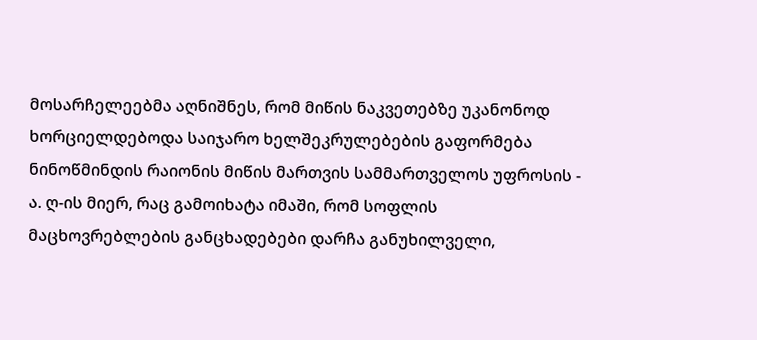მოსარჩელეებმა აღნიშნეს, რომ მიწის ნაკვეთებზე უკანონოდ ხორციელდებოდა საიჯარო ხელშეკრულებების გაფორმება ნინოწმინდის რაიონის მიწის მართვის სამმართველოს უფროსის - ა. ღ-ის მიერ, რაც გამოიხატა იმაში, რომ სოფლის მაცხოვრებლების განცხადებები დარჩა განუხილველი,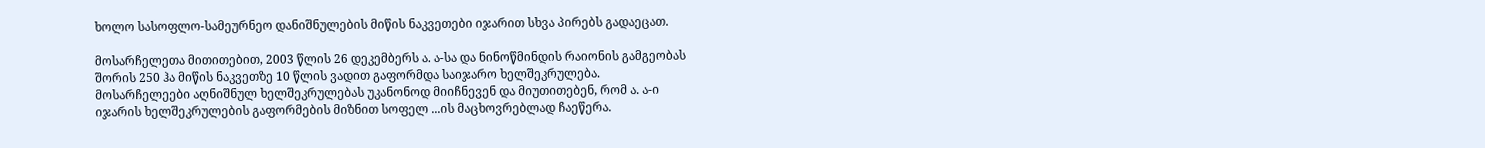ხოლო სასოფლო-სამეურნეო დანიშნულების მიწის ნაკვეთები იჯარით სხვა პირებს გადაეცათ.

მოსარჩელეთა მითითებით, 2003 წლის 26 დეკემბერს ა. ა-სა და ნინოწმინდის რაიონის გამგეობას შორის 250 ჰა მიწის ნაკვეთზე 10 წლის ვადით გაფორმდა საიჯარო ხელშეკრულება. მოსარჩელეები აღნიშნულ ხელშეკრულებას უკანონოდ მიიჩნევენ და მიუთითებენ, რომ ა. ა-ი იჯარის ხელშეკრულების გაფორმების მიზნით სოფელ ...ის მაცხოვრებლად ჩაეწერა.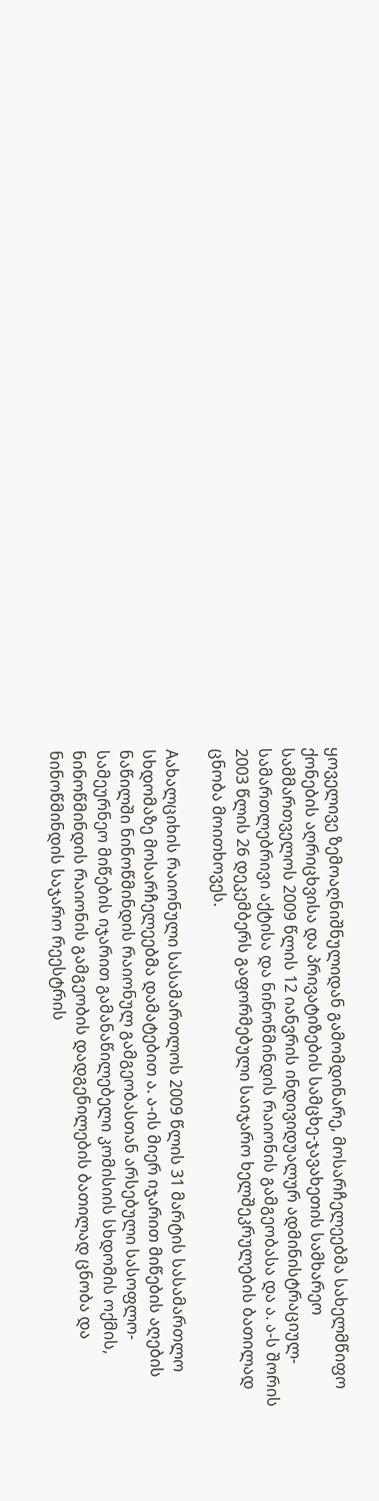ყოველივე ზემოაღნიშნულიდან გამომდინარე, მოსარჩელეებმა სახელმწიფო ქონების აღრიცხვისა და პრივატიზების სამცხე-ჯავახეთის სამხარეო სამმართველოს 2009 წლის 12 იანვრის ინდივიდუალურ ადმინისტრაციულ-სამართლებრივი აქტისა და ნინოწმინდის რაიონის გამგეობასა და ა. ა-ს შორის 2003 წლის 26 დეკემბერს გაფორმებული საიჯარო ხელშეკრულების ბათილად ცნობა მოითხოვეს.

Aახალციხის რაიონული სასამართლოს 2009 წლის 31 მარტის სასამართლო სხდომაზე მოსარჩელეებმა დამატებით ა. ა-ის მიერ იჯარით მიწების აღების ნაწილში ნინოწმინდის რაიონულ გამგეობასთან არსებული სასოფლო-სამეურნეო მიწების იჯარით გამანაწილებელი კომისიის სხდომის ოქმის, ნინოწმინდის რაიონის გამგეობის დადგენილების ბათილად ცნობა და ნინოწმინდის საჯარო რეესტრის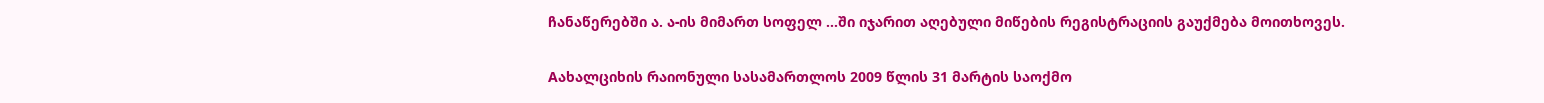ჩანაწერებში ა. ა-ის მიმართ სოფელ ...ში იჯარით აღებული მიწების რეგისტრაციის გაუქმება მოითხოვეს.

Aახალციხის რაიონული სასამართლოს 2009 წლის 31 მარტის საოქმო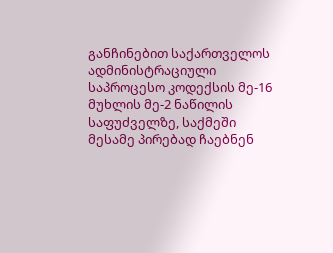განჩინებით საქართველოს ადმინისტრაციული საპროცესო კოდექსის მე-16 მუხლის მე-2 ნაწილის საფუძველზე, საქმეში მესამე პირებად ჩაებნენ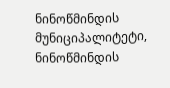ნინოწმინდის მუნიციპალიტეტი, ნინოწმინდის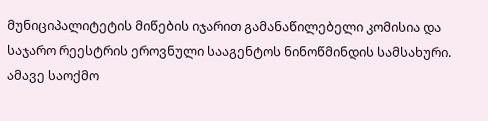მუნიციპალიტეტის მიწების იჯარით გამანაწილებელი კომისია და საჯარო რეესტრის ეროვნული სააგენტოს ნინოწმინდის სამსახური. ამავე საოქმო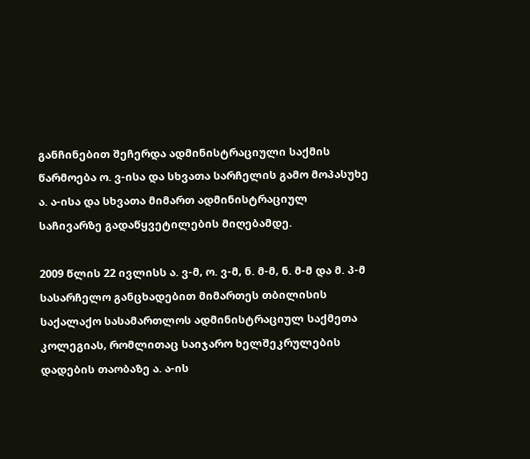განჩინებით შეჩერდა ადმინისტრაციული საქმის წარმოება ო. ვ-ისა და სხვათა სარჩელის გამო მოპასუხე ა. ა-ისა და სხვათა მიმართ ადმინისტრაციულ საჩივარზე გადაწყვეტილების მიღებამდე.

2009 წლის 22 ივლისს ა. ვ-მ, ო. ვ-მ, ნ. მ-მ, ნ. მ-მ და მ. პ-მ სასარჩელო განცხადებით მიმართეს თბილისის საქალაქო სასამართლოს ადმინისტრაციულ საქმეთა კოლეგიას, რომლითაც საიჯარო ხელშეკრულების დადების თაობაზე ა. ა-ის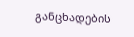განცხადების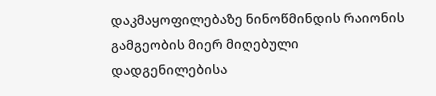დაკმაყოფილებაზე ნინოწმინდის რაიონის გამგეობის მიერ მიღებული დადგენილებისა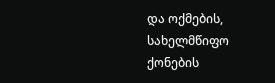და ოქმების, სახელმწიფო ქონების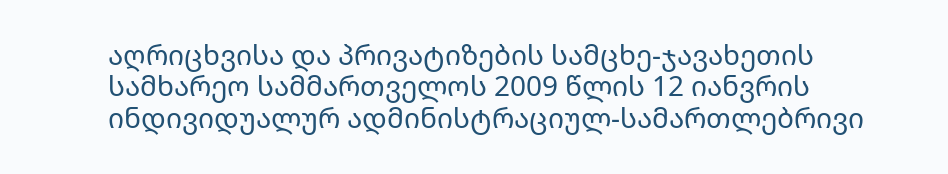აღრიცხვისა და პრივატიზების სამცხე-ჯავახეთის სამხარეო სამმართველოს 2009 წლის 12 იანვრის ინდივიდუალურ ადმინისტრაციულ-სამართლებრივი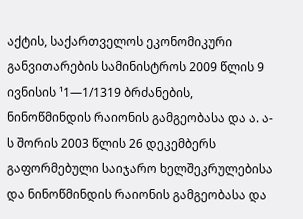აქტის, საქართველოს ეკონომიკური განვითარების სამინისტროს 2009 წლის 9 ივნისის ¹1—1/1319 ბრძანების, ნინოწმინდის რაიონის გამგეობასა და ა. ა-ს შორის 2003 წლის 26 დეკემბერს გაფორმებული საიჯარო ხელშეკრულებისა და ნინოწმინდის რაიონის გამგეობასა და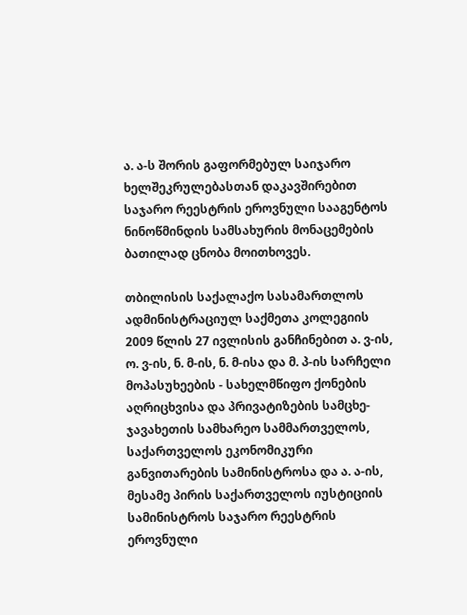ა. ა-ს შორის გაფორმებულ საიჯარო ხელშეკრულებასთან დაკავშირებით საჯარო რეესტრის ეროვნული სააგენტოს ნინოწმინდის სამსახურის მონაცემების ბათილად ცნობა მოითხოვეს.

თბილისის საქალაქო სასამართლოს ადმინისტრაციულ საქმეთა კოლეგიის 2009 წლის 27 ივლისის განჩინებით ა. ვ-ის, ო. ვ-ის, ნ. მ-ის, ნ. მ-ისა და მ. პ-ის სარჩელი მოპასუხეების - სახელმწიფო ქონების აღრიცხვისა და პრივატიზების სამცხე-ჯავახეთის სამხარეო სამმართველოს, საქართველოს ეკონომიკური განვითარების სამინისტროსა და ა. ა-ის, მესამე პირის საქართველოს იუსტიციის სამინისტროს საჯარო რეესტრის ეროვნული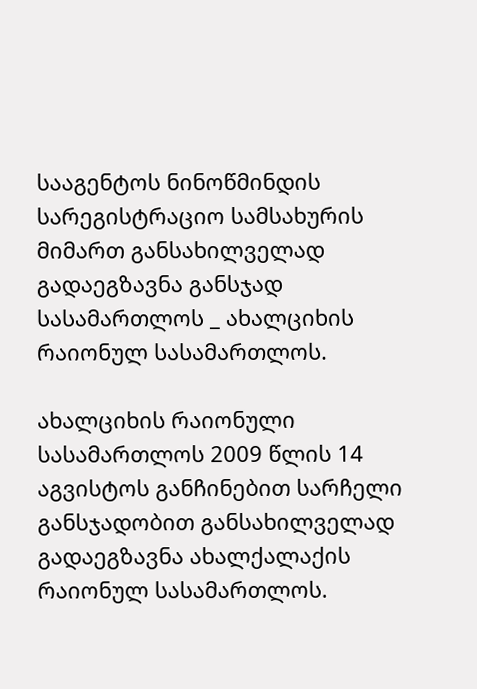სააგენტოს ნინოწმინდის სარეგისტრაციო სამსახურის მიმართ განსახილველად გადაეგზავნა განსჯად სასამართლოს _ ახალციხის რაიონულ სასამართლოს.

ახალციხის რაიონული სასამართლოს 2009 წლის 14 აგვისტოს განჩინებით სარჩელი განსჯადობით განსახილველად გადაეგზავნა ახალქალაქის რაიონულ სასამართლოს.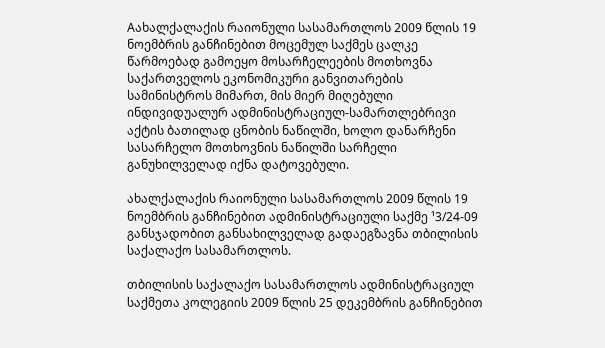Aახალქალაქის რაიონული სასამართლოს 2009 წლის 19 ნოემბრის განჩინებით მოცემულ საქმეს ცალკე წარმოებად გამოეყო მოსარჩელეების მოთხოვნა საქართველოს ეკონომიკური განვითარების სამინისტროს მიმართ, მის მიერ მიღებული ინდივიდუალურ ადმინისტრაციულ-სამართლებრივი აქტის ბათილად ცნობის ნაწილში, ხოლო დანარჩენი სასარჩელო მოთხოვნის ნაწილში სარჩელი განუხილველად იქნა დატოვებული.

ახალქალაქის რაიონული სასამართლოს 2009 წლის 19 ნოემბრის განჩინებით ადმინისტრაციული საქმე ¹3/24-09 განსჯადობით განსახილველად გადაეგზავნა თბილისის საქალაქო სასამართლოს.

თბილისის საქალაქო სასამართლოს ადმინისტრაციულ საქმეთა კოლეგიის 2009 წლის 25 დეკემბრის განჩინებით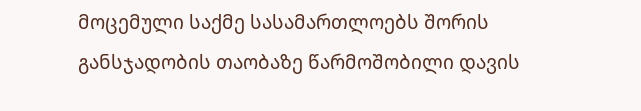მოცემული საქმე სასამართლოებს შორის განსჯადობის თაობაზე წარმოშობილი დავის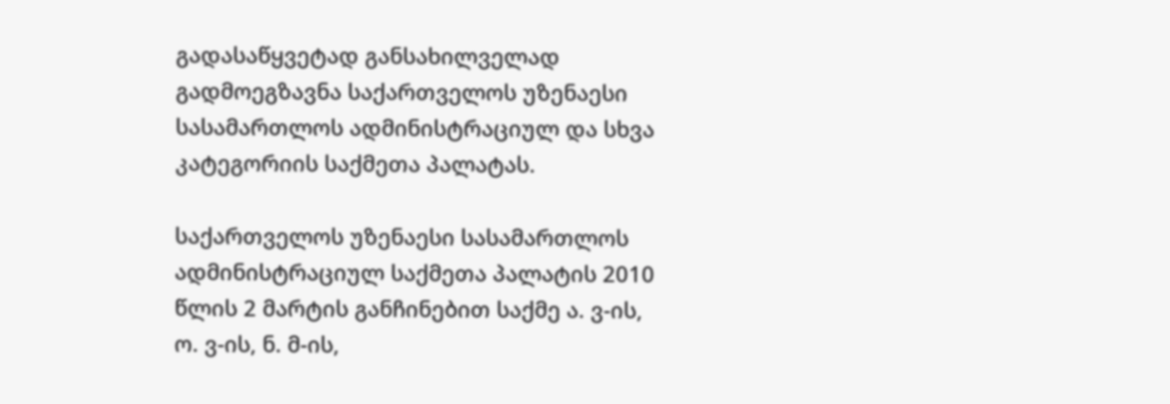გადასაწყვეტად განსახილველად გადმოეგზავნა საქართველოს უზენაესი სასამართლოს ადმინისტრაციულ და სხვა კატეგორიის საქმეთა პალატას.

საქართველოს უზენაესი სასამართლოს ადმინისტრაციულ საქმეთა პალატის 2010 წლის 2 მარტის განჩინებით საქმე ა. ვ-ის, ო. ვ-ის, ნ. მ-ის,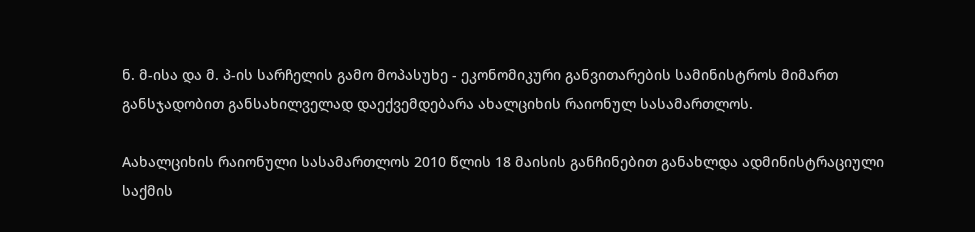ნ. მ-ისა და მ. პ-ის სარჩელის გამო მოპასუხე - ეკონომიკური განვითარების სამინისტროს მიმართ განსჯადობით განსახილველად დაექვემდებარა ახალციხის რაიონულ სასამართლოს.

Aახალციხის რაიონული სასამართლოს 2010 წლის 18 მაისის განჩინებით განახლდა ადმინისტრაციული საქმის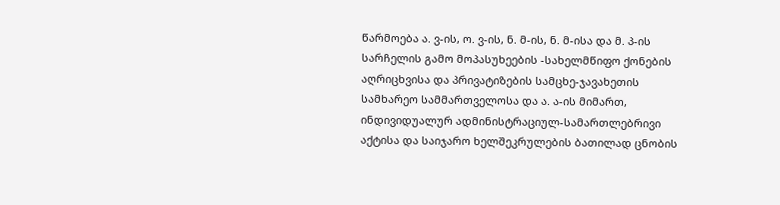წარმოება ა. ვ-ის, ო. ვ-ის, ნ. მ-ის, ნ. მ-ისა და მ. პ-ის სარჩელის გამო მოპასუხეების -სახელმწიფო ქონების აღრიცხვისა და პრივატიზების სამცხე-ჯავახეთის სამხარეო სამმართველოსა და ა. ა-ის მიმართ, ინდივიდუალურ ადმინისტრაციულ-სამართლებრივი აქტისა და საიჯარო ხელშეკრულების ბათილად ცნობის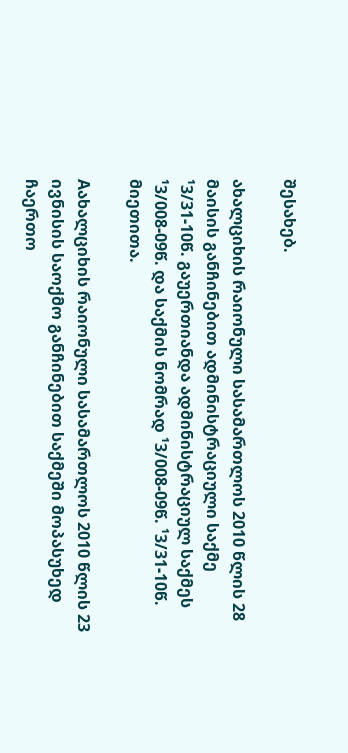შესახებ.

ახალციხის რაიონული სასამართლოს 2010 წლის 28 მაისის განჩინებით ადმინისტრაციული საქმე ¹3/31-10წ. გაუერთიანდა ადმინისტრაციულ საქმეს ¹3/008-09წ. და საქმის ნომრად ¹3/008-09წ. ¹3/31-10წ. მიეთითა.

Aახალციხის რაიონული სასამართლოს 2010 წლის 23 ივნისის საოქმო განჩინებით საქმეში მოპასუხედ ჩაერთო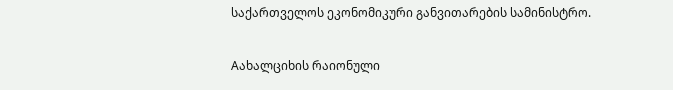საქართველოს ეკონომიკური განვითარების სამინისტრო.

Aახალციხის რაიონული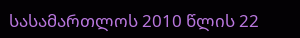სასამართლოს 2010 წლის 22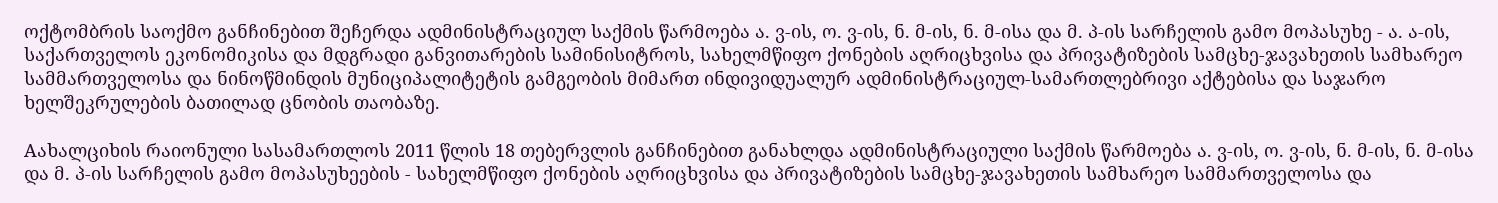ოქტომბრის საოქმო განჩინებით შეჩერდა ადმინისტრაციულ საქმის წარმოება ა. ვ-ის, ო. ვ-ის, ნ. მ-ის, ნ. მ-ისა და მ. პ-ის სარჩელის გამო მოპასუხე - ა. ა-ის, საქართველოს ეკონომიკისა და მდგრადი განვითარების სამინისიტროს, სახელმწიფო ქონების აღრიცხვისა და პრივატიზების სამცხე-ჯავახეთის სამხარეო სამმართველოსა და ნინოწმინდის მუნიციპალიტეტის გამგეობის მიმართ ინდივიდუალურ ადმინისტრაციულ-სამართლებრივი აქტებისა და საჯარო ხელშეკრულების ბათილად ცნობის თაობაზე.

Aახალციხის რაიონული სასამართლოს 2011 წლის 18 თებერვლის განჩინებით განახლდა ადმინისტრაციული საქმის წარმოება ა. ვ-ის, ო. ვ-ის, ნ. მ-ის, ნ. მ-ისა და მ. პ-ის სარჩელის გამო მოპასუხეების - სახელმწიფო ქონების აღრიცხვისა და პრივატიზების სამცხე-ჯავახეთის სამხარეო სამმართველოსა და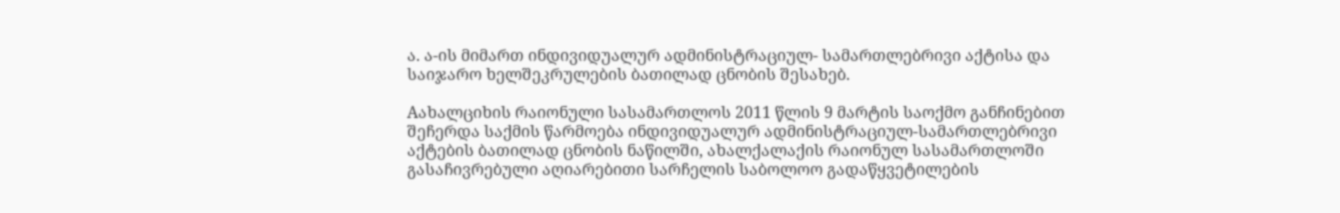ა. ა-ის მიმართ ინდივიდუალურ ადმინისტრაციულ- სამართლებრივი აქტისა და საიჯარო ხელშეკრულების ბათილად ცნობის შესახებ.

Aახალციხის რაიონული სასამართლოს 2011 წლის 9 მარტის საოქმო განჩინებით შეჩერდა საქმის წარმოება ინდივიდუალურ ადმინისტრაციულ-სამართლებრივი აქტების ბათილად ცნობის ნაწილში, ახალქალაქის რაიონულ სასამართლოში გასაჩივრებული აღიარებითი სარჩელის საბოლოო გადაწყვეტილების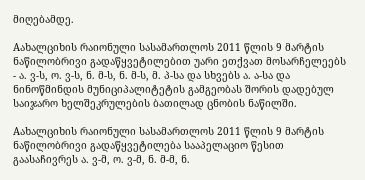მიღებამდე.

Aახალციხის რაიონული სასამართლოს 2011 წლის 9 მარტის ნაწილობრივი გადაწყვეტილებით უარი ეთქვათ მოსარჩელეებს - ა. ვ-ს, ო. ვ-ს, ნ. მ-ს, ნ. მ-ს, მ. პ-სა და სხვებს ა. ა-სა და ნინოწმინდის მუნიციპალიტეტის გამგეობას შორის დადებულ საიჯარო ხელშეკრულების ბათილად ცნობის ნაწილში.

Aახალციხის რაიონული სასამართლოს 2011 წლის 9 მარტის ნაწილობრივი გადაწყვეტილება სააპელაციო წესით გაასაჩივრეს ა. ვ-მ, ო. ვ-მ, ნ. მ-მ, ნ.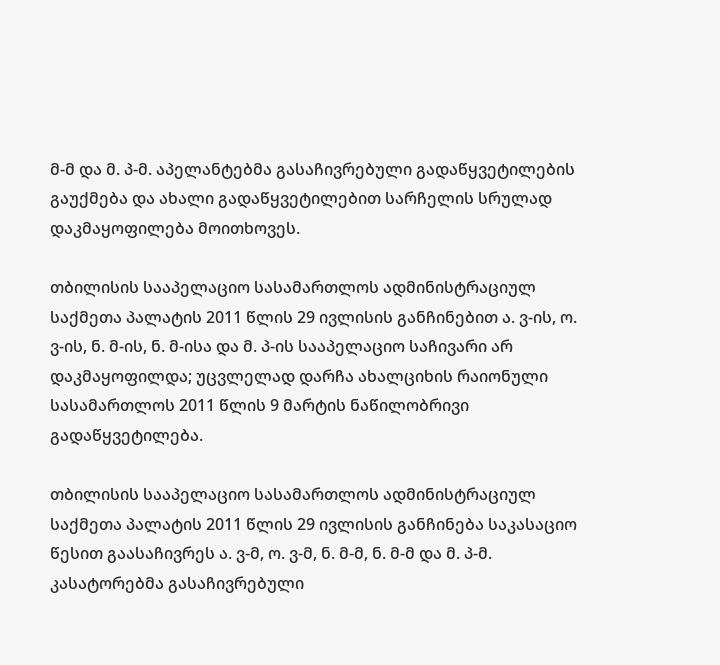მ-მ და მ. პ-მ. აპელანტებმა გასაჩივრებული გადაწყვეტილების გაუქმება და ახალი გადაწყვეტილებით სარჩელის სრულად დაკმაყოფილება მოითხოვეს.

თბილისის სააპელაციო სასამართლოს ადმინისტრაციულ საქმეთა პალატის 2011 წლის 29 ივლისის განჩინებით ა. ვ-ის, ო. ვ-ის, ნ. მ-ის, ნ. მ-ისა და მ. პ-ის სააპელაციო საჩივარი არ დაკმაყოფილდა; უცვლელად დარჩა ახალციხის რაიონული სასამართლოს 2011 წლის 9 მარტის ნაწილობრივი გადაწყვეტილება.

თბილისის სააპელაციო სასამართლოს ადმინისტრაციულ საქმეთა პალატის 2011 წლის 29 ივლისის განჩინება საკასაციო წესით გაასაჩივრეს ა. ვ-მ, ო. ვ-მ, ნ. მ-მ, ნ. მ-მ და მ. პ-მ. კასატორებმა გასაჩივრებული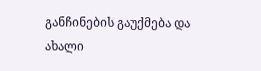განჩინების გაუქმება და ახალი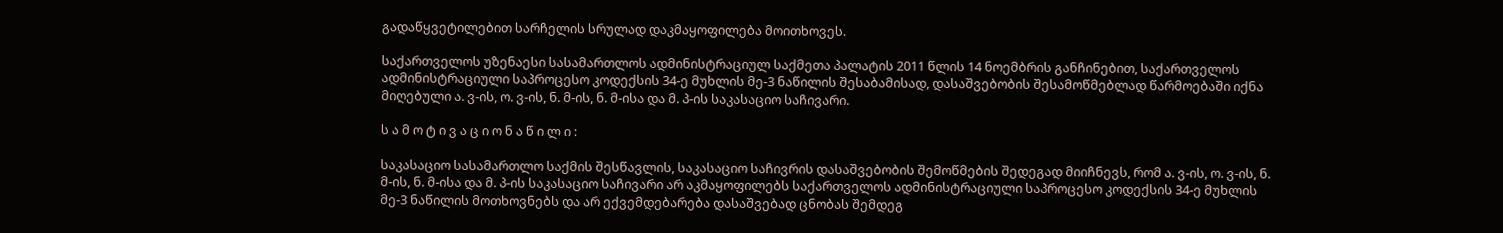გადაწყვეტილებით სარჩელის სრულად დაკმაყოფილება მოითხოვეს.

საქართველოს უზენაესი სასამართლოს ადმინისტრაციულ საქმეთა პალატის 2011 წლის 14 ნოემბრის განჩინებით, საქართველოს ადმინისტრაციული საპროცესო კოდექსის 34-ე მუხლის მე-3 ნაწილის შესაბამისად, დასაშვებობის შესამოწმებლად წარმოებაში იქნა მიღებული ა. ვ-ის, ო. ვ-ის, ნ. მ-ის, ნ. მ-ისა და მ. პ-ის საკასაციო საჩივარი.

ს ა მ ო ტ ი ვ ა ც ი ო ნ ა წ ი ლ ი :

საკასაციო სასამართლო საქმის შესწავლის, საკასაციო საჩივრის დასაშვებობის შემოწმების შედეგად მიიჩნევს, რომ ა. ვ-ის, ო. ვ-ის, ნ. მ-ის, ნ. მ-ისა და მ. პ-ის საკასაციო საჩივარი არ აკმაყოფილებს საქართველოს ადმინისტრაციული საპროცესო კოდექსის 34-ე მუხლის მე-3 ნაწილის მოთხოვნებს და არ ექვემდებარება დასაშვებად ცნობას შემდეგ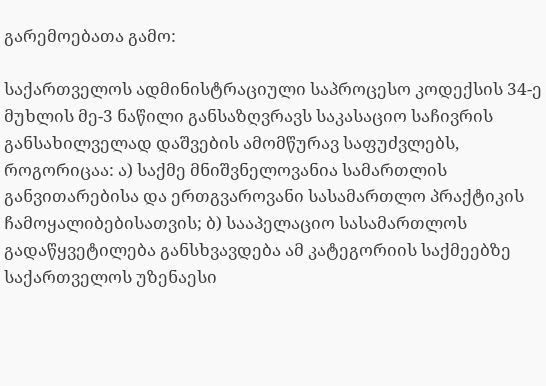გარემოებათა გამო:

საქართველოს ადმინისტრაციული საპროცესო კოდექსის 34-ე მუხლის მე-3 ნაწილი განსაზღვრავს საკასაციო საჩივრის განსახილველად დაშვების ამომწურავ საფუძვლებს, როგორიცაა: ა) საქმე მნიშვნელოვანია სამართლის განვითარებისა და ერთგვაროვანი სასამართლო პრაქტიკის ჩამოყალიბებისათვის; ბ) სააპელაციო სასამართლოს გადაწყვეტილება განსხვავდება ამ კატეგორიის საქმეებზე საქართველოს უზენაესი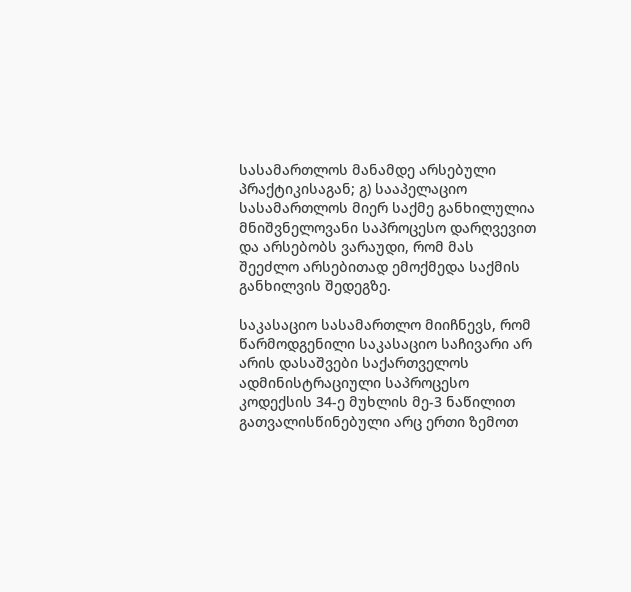სასამართლოს მანამდე არსებული პრაქტიკისაგან; გ) სააპელაციო სასამართლოს მიერ საქმე განხილულია მნიშვნელოვანი საპროცესო დარღვევით და არსებობს ვარაუდი, რომ მას შეეძლო არსებითად ემოქმედა საქმის განხილვის შედეგზე.

საკასაციო სასამართლო მიიჩნევს, რომ წარმოდგენილი საკასაციო საჩივარი არ არის დასაშვები საქართველოს ადმინისტრაციული საპროცესო კოდექსის 34-ე მუხლის მე-3 ნაწილით გათვალისწინებული არც ერთი ზემოთ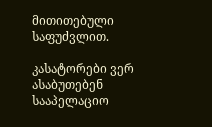მითითებული საფუძვლით.

კასატორები ვერ ასაბუთებენ სააპელაციო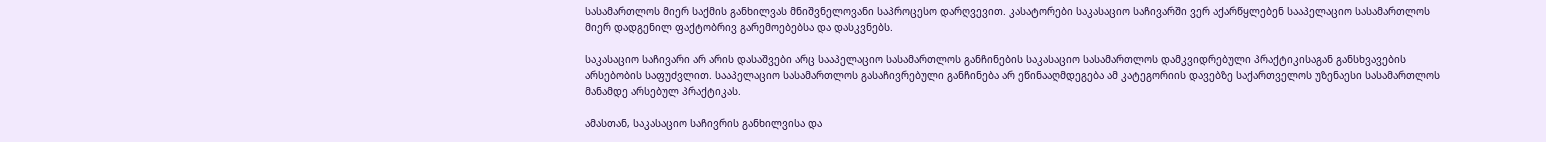სასამართლოს მიერ საქმის განხილვას მნიშვნელოვანი საპროცესო დარღვევით. კასატორები საკასაციო საჩივარში ვერ აქარწყლებენ სააპელაციო სასამართლოს მიერ დადგენილ ფაქტობრივ გარემოებებსა და დასკვნებს.

საკასაციო საჩივარი არ არის დასაშვები არც სააპელაციო სასამართლოს განჩინების საკასაციო სასამართლოს დამკვიდრებული პრაქტიკისაგან განსხვავების არსებობის საფუძვლით. სააპელაციო სასამართლოს გასაჩივრებული განჩინება არ ეწინააღმდეგება ამ კატეგორიის დავებზე საქართველოს უზენაესი სასამართლოს მანამდე არსებულ პრაქტიკას.

ამასთან, საკასაციო საჩივრის განხილვისა და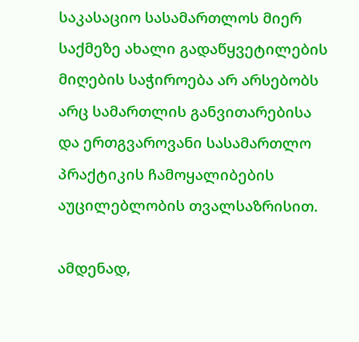საკასაციო სასამართლოს მიერ საქმეზე ახალი გადაწყვეტილების მიღების საჭიროება არ არსებობს არც სამართლის განვითარებისა და ერთგვაროვანი სასამართლო პრაქტიკის ჩამოყალიბების აუცილებლობის თვალსაზრისით.

ამდენად,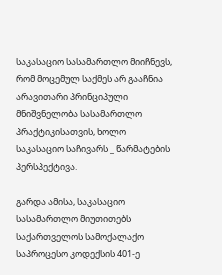საკასაციო სასამართლო მიიჩნევს, რომ მოცემულ საქმეს არ გააჩნია არავითარი პრინციპული მნიშვნელობა სასამართლო პრაქტიკისათვის, ხოლო საკასაციო საჩივარს _ წარმატების პერსპექტივა.

გარდა ამისა, საკასაციო სასამართლო მიუთითებს საქართველოს სამოქალაქო საპროცესო კოდექსის 401-ე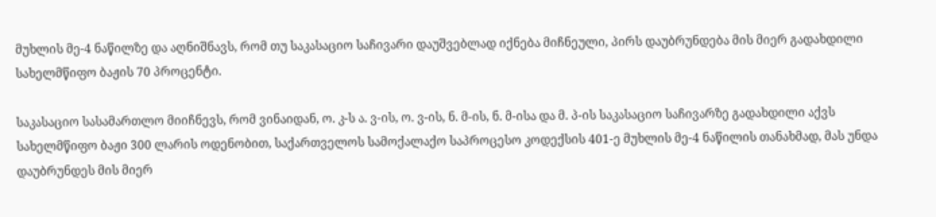მუხლის მე-4 ნაწილზე და აღნიშნავს, რომ თუ საკასაციო საჩივარი დაუშვებლად იქნება მიჩნეული, პირს დაუბრუნდება მის მიერ გადახდილი სახელმწიფო ბაჟის 70 პროცენტი.

საკასაციო სასამართლო მიიჩნევს, რომ ვინაიდან, ო. კ-ს ა. ვ-ის, ო. ვ-ის, ნ. მ-ის, ნ. მ-ისა და მ. პ-ის საკასაციო საჩივარზე გადახდილი აქვს სახელმწიფო ბაჟი 300 ლარის ოდენობით, საქართველოს სამოქალაქო საპროცესო კოდექსის 401-ე მუხლის მე-4 ნაწილის თანახმად, მას უნდა დაუბრუნდეს მის მიერ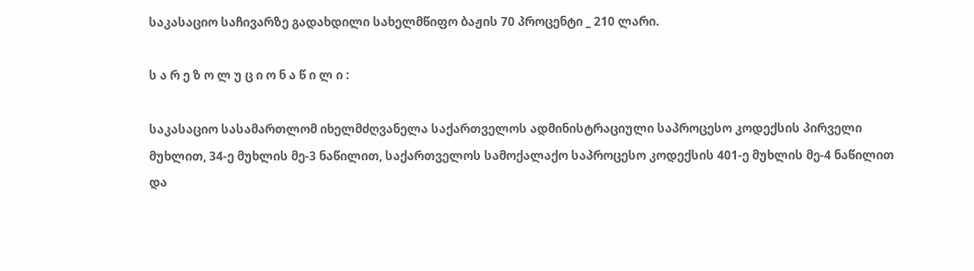საკასაციო საჩივარზე გადახდილი სახელმწიფო ბაჟის 70 პროცენტი _ 210 ლარი.

ს ა რ ე ზ ო ლ უ ც ი ო ნ ა წ ი ლ ი :

საკასაციო სასამართლომ იხელმძღვანელა საქართველოს ადმინისტრაციული საპროცესო კოდექსის პირველი მუხლით, 34-ე მუხლის მე-3 ნაწილით, საქართველოს სამოქალაქო საპროცესო კოდექსის 401-ე მუხლის მე-4 ნაწილით და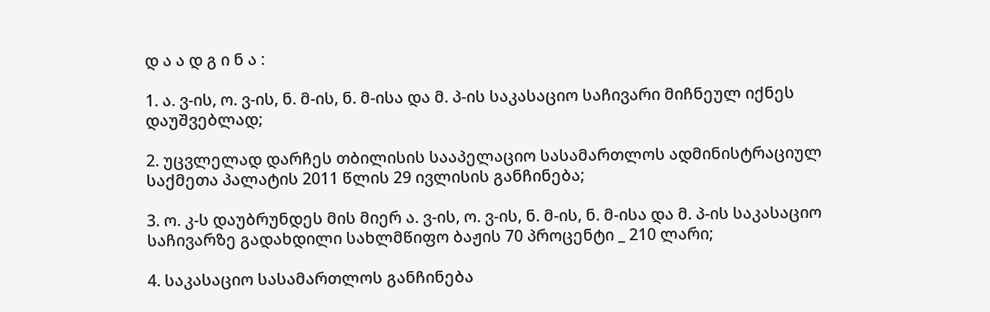დ ა ა დ გ ი ნ ა :

1. ა. ვ-ის, ო. ვ-ის, ნ. მ-ის, ნ. მ-ისა და მ. პ-ის საკასაციო საჩივარი მიჩნეულ იქნეს დაუშვებლად;

2. უცვლელად დარჩეს თბილისის სააპელაციო სასამართლოს ადმინისტრაციულ საქმეთა პალატის 2011 წლის 29 ივლისის განჩინება;

3. ო. კ-ს დაუბრუნდეს მის მიერ ა. ვ-ის, ო. ვ-ის, ნ. მ-ის, ნ. მ-ისა და მ. პ-ის საკასაციო საჩივარზე გადახდილი სახლმწიფო ბაჟის 70 პროცენტი _ 210 ლარი;

4. საკასაციო სასამართლოს განჩინება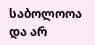საბოლოოა და არ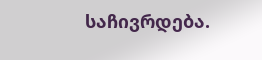საჩივრდება.